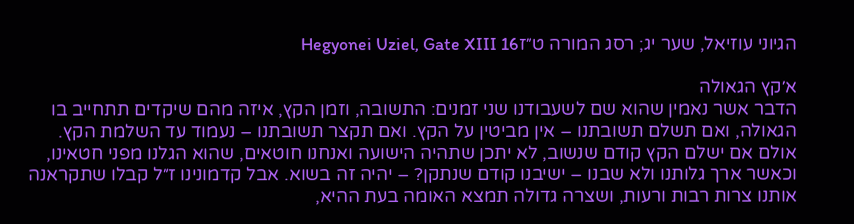הגיוני עוזיאל, שער יג; רסג המורה ט״זHegyonei Uziel, Gate XIII 16

א׳קץ הגאולה
הדבר אשר נאמין שהוא שם לשעבודנו שני זמנים: התשובה, וזמן הקץ, איזה מהם שיקדים תתחייב בו הגאולה, ואם תשלם תשובתנו – אין מביטין על הקץ. ואם תקצר תשובתנו – נעמוד עד השלמת הקץ. אולם אם ישלם הקץ קודם שנשוב, לא יתכן שתהיה הישועה ואנחנו חוטאים, שהוא הגלנו מפני חטאינו, וכאשר ארך גלותנו ולא שבנו – ישיבנו קודם שנתקן? – יהיה זה בשוא. אבל קדמונינו ז״ל קבלו שתקראנה אותנו צרות רבות ורעות, ושצרה גדולה תמצא האומה בעת ההיא,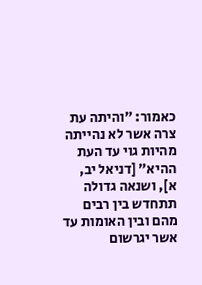כאמור: ״והיתה עת צרה אשר לא נהייתה מהיות גוי עד העת ההיא״ [דניאל יב, א], ושנאה גדולה תתחדש בין רבים מהם ובין האומות עד אשר יגרשום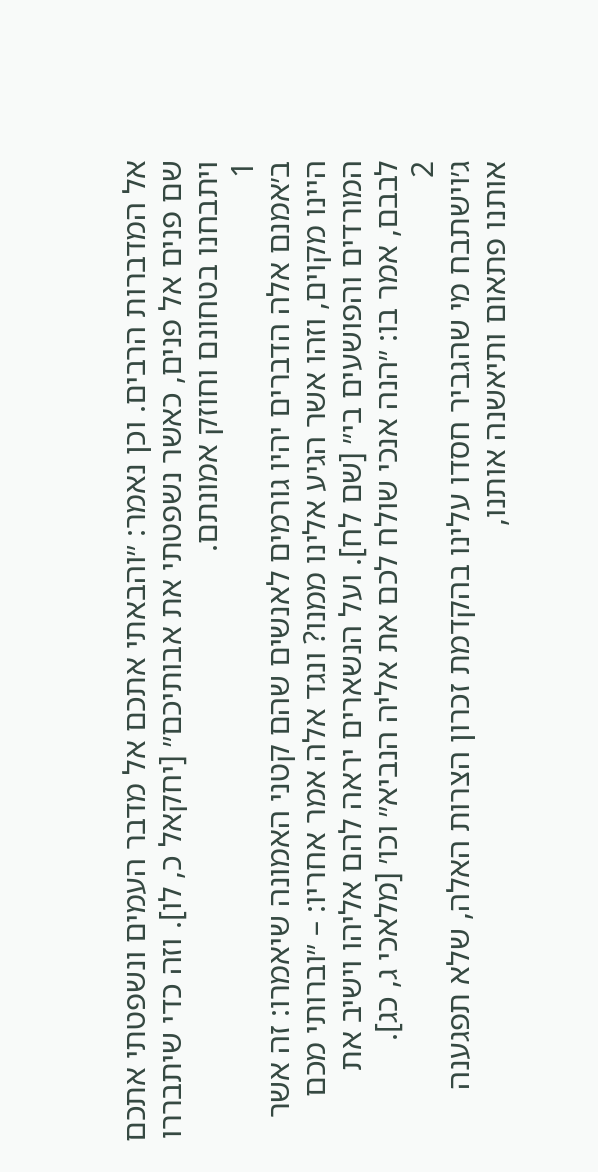אל המדברות הרבים. וכן נאמר: ״והבאתי אתכם אל מדבר העמים ונשפטתי אתכם שם פנים אל פנים, כאשר נשפטתי את אבותיכם״ [יחקאל כ, לו]. וזה כדי שיתבררו ויתבחנו בטחונם וחוזק אמונתם.
1
ב׳אמנם אלה הדברים יהיו גורמים לאנשים שהם קטני האמונה שיאמרו: זה אשר היינו מקוים, וזהו אשר הגיע אלינו ממנו? ונגד אלה אמר אחריו: – ״וברותי מכם המורדים והפושעים בי״ [שם לח]. ועל הנשארים יראה להם אליהו וישיב את לבבם, אמר בו: ״הנה אנכי שולח לכם את אליה הנביא״ וכו׳ [מלאכי ג, כג].
2
ג׳וישתבח מי שהגביר חסדו עלינו בהקדמת זכרון הצרות האלה, שלא תפגענה אותנו פתאום ותיאשנה אותנו,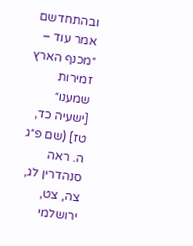ובהתחדשם אמר עוד – ״מכנף הארץ זמירות שמענו״ [ישעיה כד, טז] (שם פ״ג ה. ראה סנהדרין לג, צה, צט, ירושלמי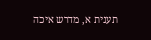תענית א, מדרש איכה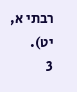רבתי א, יט).
3